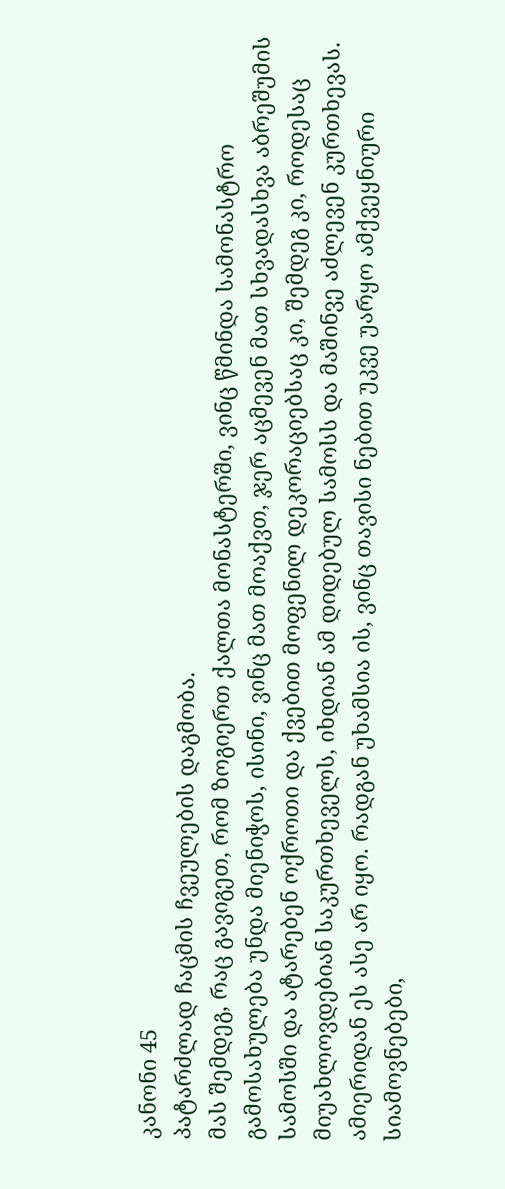კანონი 45
პატარძლად ჩაცმის ჩვეულების დაგმობა.
მას შემდეგ, რაც გავიგეთ, რომ ზოგიერთ ქალთა მონასტერში, ვინც წმინდა სამონასტრო გამოსახულება უნდა მიენიჭოს, ისინი, ვინც მათ მოაქვთ, ჯერ აცმევენ მათ სხვადასხვა აბრეშუმის სამოსში და ატარებენ ოქროთი და ქვებით მოფენილ დეკორაციებსაც კი, შემდეგ კი, როდესაც მიუახლოვდებიან საკურთხეველს, იხდიან ამ დიდებულ სამოსს და მაშინვე აძლევენ კურთხევას. ამიერიდან ეს ასე არ იყო. რადგან უხამსია ის, ვინც თავისი ნებით უკვე უარყო ამქვეყნიური სიამოვნებები,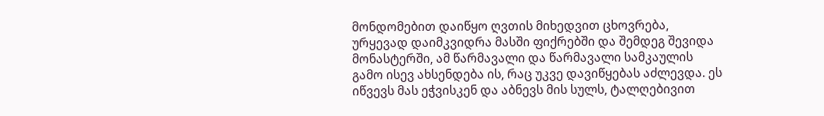მონდომებით დაიწყო ღვთის მიხედვით ცხოვრება, ურყევად დაიმკვიდრა მასში ფიქრებში და შემდეგ შევიდა მონასტერში, ამ წარმავალი და წარმავალი სამკაულის გამო ისევ ახსენდება ის, რაც უკვე დავიწყებას აძლევდა. ეს იწვევს მას ეჭვისკენ და აბნევს მის სულს, ტალღებივით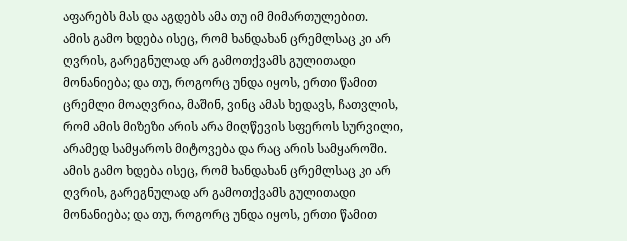აფარებს მას და აგდებს ამა თუ იმ მიმართულებით.
ამის გამო ხდება ისეც, რომ ხანდახან ცრემლსაც კი არ ღვრის, გარეგნულად არ გამოთქვამს გულითადი მონანიება; და თუ, როგორც უნდა იყოს, ერთი წამით ცრემლი მოაღვრია, მაშინ, ვინც ამას ხედავს, ჩათვლის, რომ ამის მიზეზი არის არა მიღწევის სფეროს სურვილი, არამედ სამყაროს მიტოვება და რაც არის სამყაროში.
ამის გამო ხდება ისეც, რომ ხანდახან ცრემლსაც კი არ ღვრის, გარეგნულად არ გამოთქვამს გულითადი მონანიება; და თუ, როგორც უნდა იყოს, ერთი წამით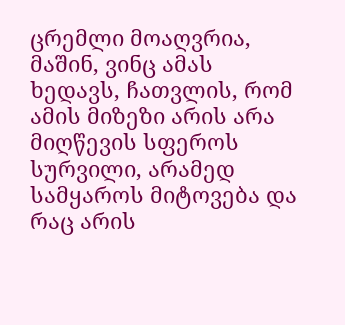ცრემლი მოაღვრია, მაშინ, ვინც ამას ხედავს, ჩათვლის, რომ ამის მიზეზი არის არა მიღწევის სფეროს სურვილი, არამედ სამყაროს მიტოვება და რაც არის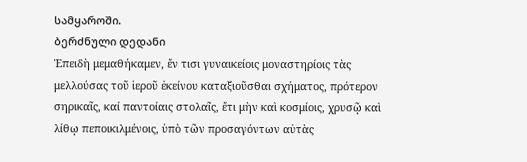სამყაროში.
ბერძნული დედანი
Ἐπειδὴ μεμαθήκαμεν, ἔν τισι γυναικείοις μοναστηρίοις τὰς μελλούσας τοῦ ἱεροῦ ἐκείνου καταξιοῦσθαι σχήματος, πρότερον σηρικαῖς, καί παντοίαις στολαῖς, ἔτι μὴν καὶ κοσμίοις, χρυσῷ καὶ λίθῳ πεποικιλμένοις, ὑπὸ τῶν προσαγόντων αὐτὰς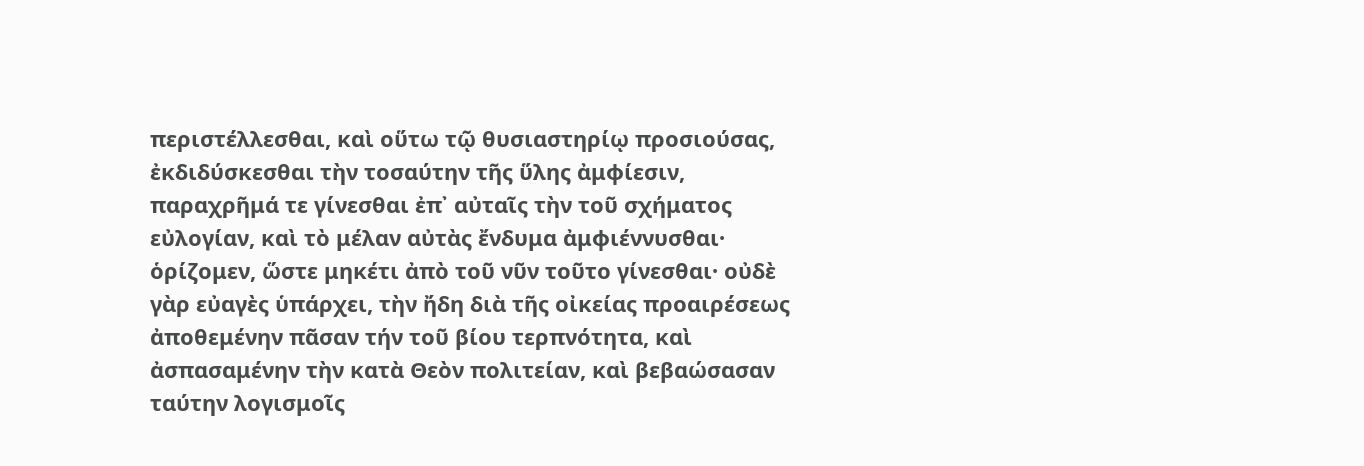περιστέλλεσθαι, καὶ οὕτω τῷ θυσιαστηρίῳ προσιούσας, ἐκδιδύσκεσθαι τὴν τοσαύτην τῆς ὕλης ἀμφίεσιν, παραχρῆμά τε γίνεσθαι ἐπ᾿ αὐταῖς τὴν τοῦ σχήματος εὐλογίαν, καὶ τὸ μέλαν αὐτὰς ἔνδυμα ἀμφιέννυσθαι· ὁρίζομεν, ὥστε μηκέτι ἀπὸ τοῦ νῦν τοῦτο γίνεσθαι· οὐδὲ γὰρ εὐαγὲς ὑπάρχει, τὴν ἤδη διὰ τῆς οἰκείας προαιρέσεως ἀποθεμένην πᾶσαν τήν τοῦ βίου τερπνότητα, καὶ ἀσπασαμένην τὴν κατὰ Θεὸν πολιτείαν, καὶ βεβαώσασαν ταύτην λογισμοῖς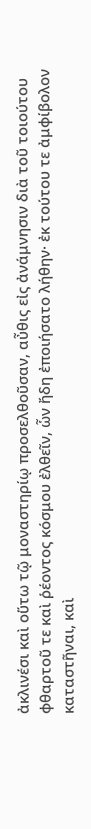ἀκλινέσι καὶ οὕτω τῷ μοναστηρίῳ προσελθοῦσαν, αὖθις εἰς ἀνάμνησιν διὰ τοῦ τοιούτου φθαρτοῦ τε καὶ ῥέοντος κόσμου ἐλθεῖν, ὧν ἤδη ἐποιήσατο λήθην· ἐκ τούτου τε ἀμφίβολον καταστῆναι, καὶ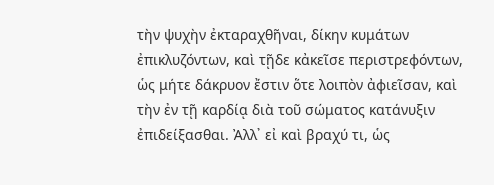τὴν ψυχὴν ἐκταραχθῆναι, δίκην κυμάτων ἐπικλυζόντων, καὶ τῇδε κἀκεῖσε περιστρεφόντων, ὡς μήτε δάκρυον ἔστιν ὅτε λοιπὸν ἀφιεῖσαν, καὶ τὴν ἐν τῇ καρδίᾳ διὰ τοῦ σώματος κατάνυξιν ἐπιδείξασθαι. Ἀλλ᾿ εἰ καὶ βραχύ τι, ὡς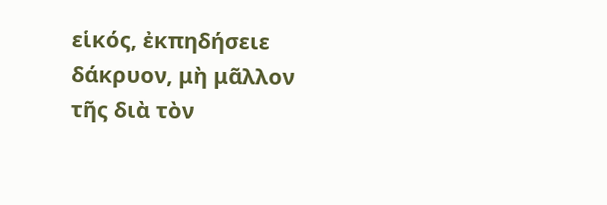εἱκός, ἐκπηδήσειε δάκρυον, μὴ μᾶλλον τῆς διὰ τὸν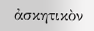ἀσκητικὸν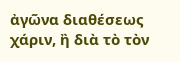ἀγῶνα διαθέσεως χάριν, ἢ διὰ τὸ τὸν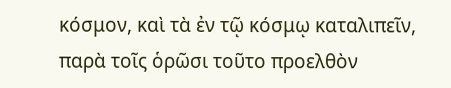κόσμον, καὶ τὰ ἐν τῷ κόσμῳ καταλιπεῖν, παρὰ τοῖς ὁρῶσι τοῦτο προελθὸν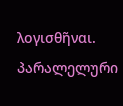λογισθῆναι.
პარალელური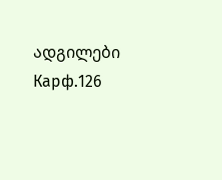ადგილები
Карф.126